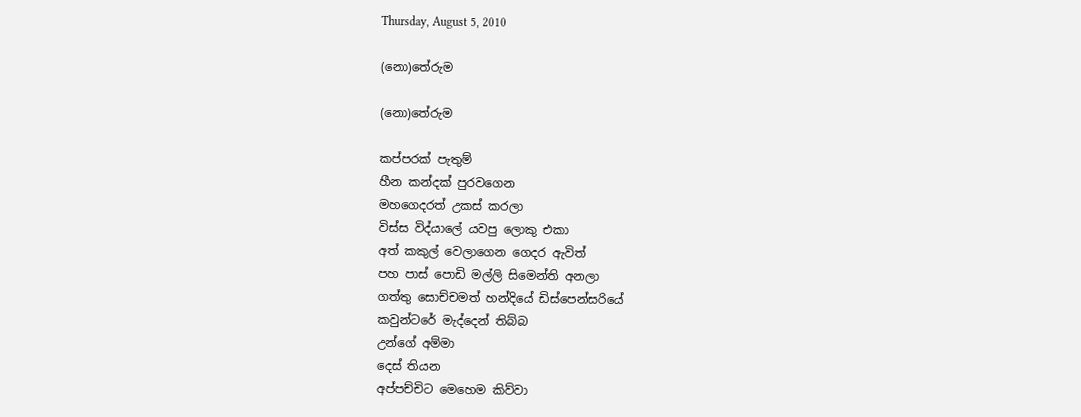Thursday, August 5, 2010

(නො)තේරුම

(නො)තේරුම

කප්පරක් පැතුම්
හීන කන්දක් පුරවගෙන
මහගෙදරත් උකස් කරලා
විස්ස විද්යාලේ යවපු ලොකු එකා
අත් කකුල් වෙලාගෙන ගෙදර ඇවිත්
පහ පාස් පොඩි මල්ලි සිමෙන්ති අනලා
ගත්තු සොච්චමත් හන්දියේ ඩිස්පෙන්සරියේ
කවුන්ටරේ මැද්දෙන් තිබ්බ
උන්ගේ අම්මා
දෙස් තියන
අප්පච්චිට මෙහෙම කිව්වා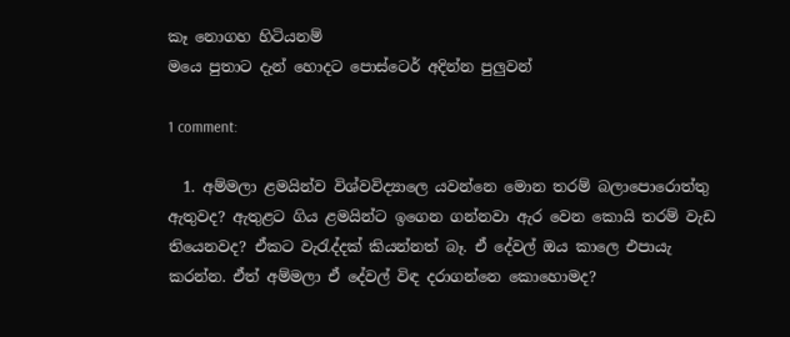කෑ නොගහ හිටියනම්
මයෙ පුතාට දැන් හොදට පොස්ටෙර් අදින්න පුලුවන්

1 comment:

  1. අම්මලා ළමයින්ව විශ්වවිද්‍යාලෙ යවන්නෙ මොන තරම් බලාපොරොත්තු ඇතුවද? ඇතුළට ගිය ළමයින්ට ඉගෙන ගන්නවා ඇර වෙන කොයි තරම් වැඩ තියෙනවද? ඒකට වැරැද්දක් කියන්නත් බෑ. ඒ දේවල් ඔය කාලෙ එපායැ කරන්න. ඒත් අම්මලා ඒ දේවල් විඳ දරාගන්නෙ කොහොමද?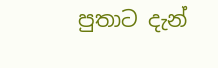පුතාට දැන්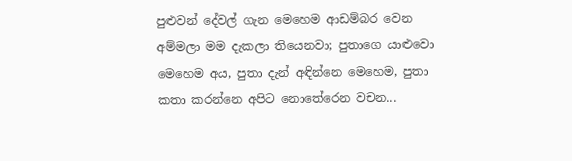පුළුවන් දේවල් ගැන මෙහෙම ආඩම්බර වෙන අම්මලා මම දැකලා තියෙනවා; පුතාගෙ යාළුවො මෙහෙම අය, පුතා දැන් අඳින්නෙ මෙහෙම, පුතා කතා කරන්නෙ අපිට නොතේරෙන වචන...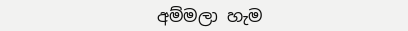අම්මලා හැම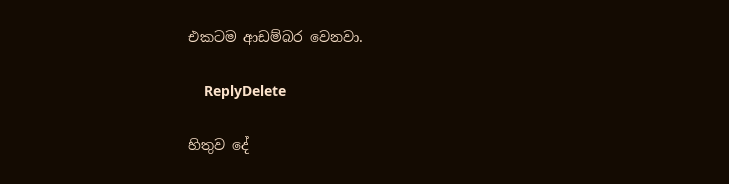එකටම ආඩම්බර වෙනවා.

    ReplyDelete

හිතුව දේ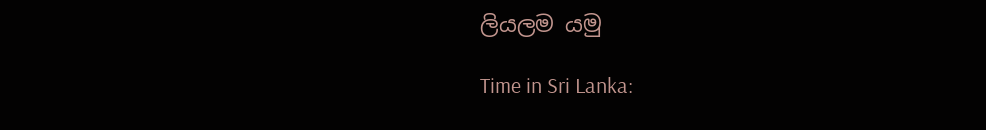ලියලම යමු

Time in Sri Lanka: